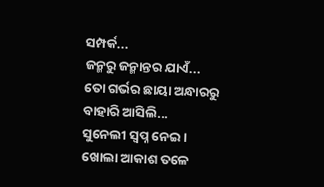ସମ୍ପର୍କ...
ଜନ୍ମରୁ ଜନ୍ମାନ୍ତର ଯାଏଁ...
ତୋ ଗର୍ଭର ଛାୟା ଅନ୍ଧାରରୁ
ବାହାରି ଆସିଲି...
ସୁନେଲୀ ସ୍ଵପ୍ନ ନେଇ ।
ଖୋଲା ଆକାଶ ତଳେ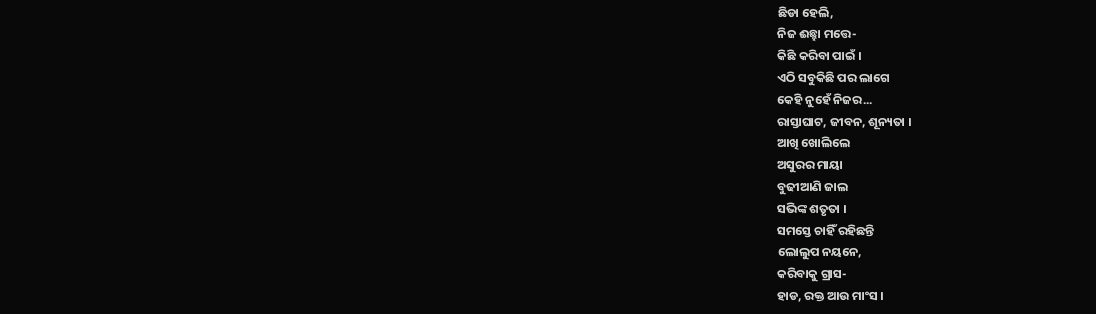ଛିଡା ହେଲି,
ନିଜ ଈଛ୍ହା ମତ୍ତେ-
କିଛି କରିବା ପାଇଁ ।
ଏଠି ସବୁକିଛି ପର ଲାଗେ
କେହି ନୁହେଁ ନିଜର...
ରାସ୍ତାଘାଟ, ଜୀବନ, ଶୂନ୍ୟତା ।
ଆଖି ଖୋଲିଲେ
ଅସୁରର ମାୟା
ବୁଢୀଆଣି ଜାଲ
ସଭିଙ୍କ ଶତୃତା ।
ସମସ୍ତେ ଚାହିଁ ରହିଛନ୍ତି
ଲୋଲୁପ ନୟନେ,
କରିବାକୁ ଗ୍ରାସ-
ହାଡ, ରକ୍ତ ଆଉ ମାଂସ ।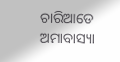ଚାରିଆଡେ ଅମାବାସ୍ୟା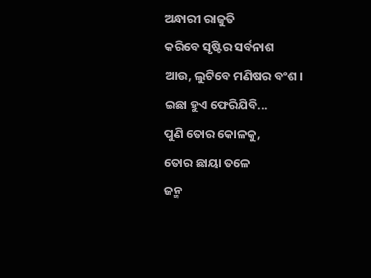ଅନ୍ଧାରୀ ରାଜୁତି
କରିବେ ସୃଷ୍ଟିର ସର୍ବନାଶ
ଆଉ, ଲୁଟିବେ ମଣିଷର ବଂଶ ।
ଇଛା ହୁଏ ଫେରିଯିବି...
ପୁଣି ତୋର କୋଳକୁ,
ତୋର ଛାୟା ତଳେ
ଜନ୍ମ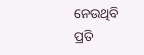ନେଉଥିବି
ପ୍ରତି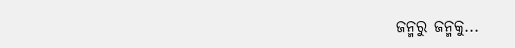ଜନ୍ମରୁ ଜନ୍ମକୁ...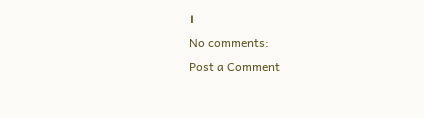।
No comments:
Post a Comment